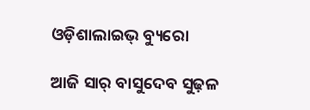ଓଡ଼ିଶାଲାଇଭ୍‌ ବ୍ୟୁରୋ

ଆଜି ସାର୍‌ ବାସୁଦେବ ସୁଢ଼ଳ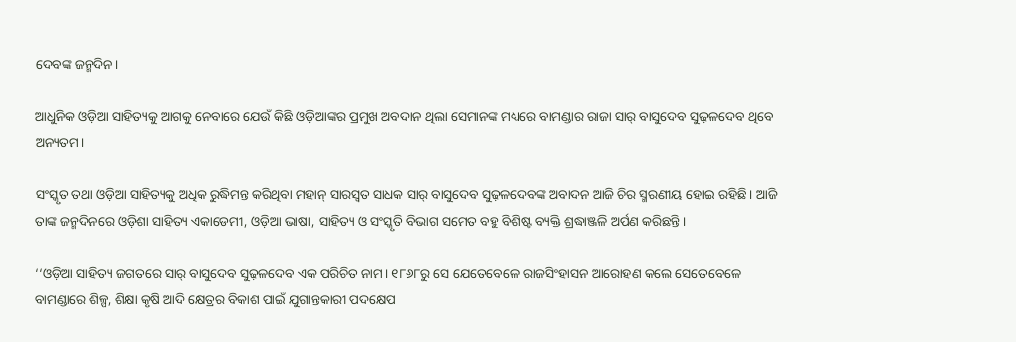ଦେବଙ୍କ ଜନ୍ମଦିନ।

ଆଧୁନିକ ଓଡ଼ିଆ ସାହିତ୍ୟକୁ ଆଗକୁ ନେବାରେ ଯେଉଁ କିଛି ଓଡ଼ିଆଙ୍କର ପ୍ରମୁଖ ଅବଦାନ ଥିଲା ସେମାନଙ୍କ ମଧ୍ୟରେ ବାମଣ୍ଡାର ରାଜା ସାର୍‌ ବାସୁଦେବ ସୁଢ଼ଳଦେବ ଥିବେ ଅନ୍ୟତମ।

ସଂସ୍କୃତ ତଥା ଓଡ଼ିଆ ସାହିତ୍ୟକୁ ଅଧିକ ରୁଦ୍ଧିମନ୍ତ କରିଥିବା ମହାନ୍‌ ସାରସ୍ୱତ ସାଧକ ସାର୍‌ ବାସୁଦେବ ସୁଢ଼ଳଦେବଙ୍କ ଅବାଦନ ଆଜି ଚିର ସ୍ମରଣୀୟ ହୋଇ ରହିଛି। ଆଜି ତାଙ୍କ ଜନ୍ମଦିନରେ ଓଡ଼ିଶା ସାହିତ୍ୟ ଏକାଡେମୀ, ଓଡ଼ିଆ ଭାଷା, ସାହିତ୍ୟ ଓ ସଂସ୍କୃତି ବିଭାଗ ସମେତ ବହୁ ବିଶିଷ୍ଟ ବ୍ୟକ୍ତି ଶ୍ରଦ୍ଧାଞ୍ଜଳି ଅର୍ପଣ କରିଛନ୍ତି।

‘‘ଓଡ଼ିଆ ସାହିତ୍ୟ ଜଗତରେ ସାର୍‌ ବାସୁଦେବ ସୁଢ଼ଳଦେବ ଏକ ପରିଚିତ ନାମ। ୧୮୬୮ରୁ ସେ ଯେତେବେଳେ ରାଜସିଂହାସନ ଆରୋହଣ କଲେ ସେତେବେଳେ ବାମଣ୍ଡାରେ ଶିଳ୍ପ, ଶିକ୍ଷା କୃଷି ଆଦି କ୍ଷେତ୍ରର ବିକାଶ ପାଇଁ ଯୁଗାନ୍ତକାରୀ ପଦକ୍ଷେପ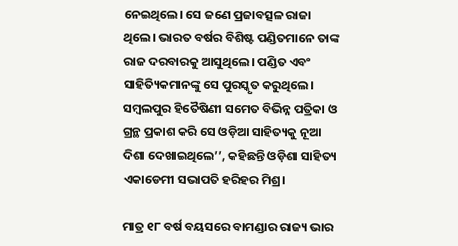ନେଇଥିଲେ। ସେ ଜଣେ ପ୍ରଜାବତ୍ସଳ ରାଜା ଥିଲେ। ଭାରତ ବର୍ଷର ବିଶିଷ୍ଟ ପଣ୍ଡିତମାନେ ତାଙ୍କ ରାଜ ଦରବାରକୁ ଆସୁଥିଲେ। ପଣ୍ଡିତ ଏବଂ ସାହିତ୍ୟିକମାନଙ୍କୁ ସେ ପୁରସ୍କୃତ କରୁଥିଲେ। ସମ୍ବଲପୁର ହିତୈଷିଣୀ ସମେତ ବିଭିନ୍ନ ପତ୍ରିକା ଓ ଗ୍ରନ୍ଥ ପ୍ରକାଶ କରି ସେ ଓଡ଼ିଆ ସାହିତ୍ୟକୁ ନୂଆ ଦିଶା ଦେଖାଇଥିଲେ’’, କହିଛନ୍ତି ଓଡ଼ିଶା ସାହିତ୍ୟ ଏକାଡେମୀ ସଭାପତି ହରିହର ମିଶ୍ର।

ମାତ୍ର ୧୮ ବର୍ଷ ବୟସରେ ବାମଣ୍ଡାର ରାଜ୍ୟ ଭାର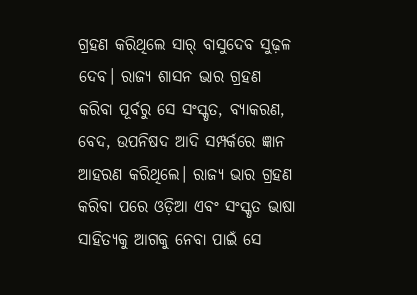ଗ୍ରହଣ କରିଥିଲେ ସାର୍‌ ବାସୁଦେବ ସୁଢ଼ଳ ଦେବ। ରାଜ୍ୟ ଶାସନ ଭାର ଗ୍ରହଣ କରିବା ପୂର୍ବରୁ ସେ ସଂସ୍କୃତ, ବ୍ୟାକରଣ, ବେଦ, ଉପନିଷଦ ଆଦି ସମ୍ପର୍କରେ ଜ୍ଞାନ ଆହରଣ କରିଥିଲେ। ରାଜ୍ୟ ଭାର ଗ୍ରହଣ କରିବା ପରେ ଓଡ଼ିଆ ଏବଂ ସଂସ୍କୃତ ଭାଷା ସାହିତ୍ୟକୁ ଆଗକୁ ନେବା ପାଇଁ ସେ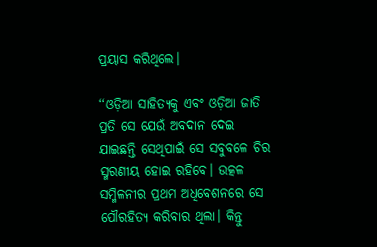ପ୍ରୟାସ କରିଥିଲେ।

‘‘ଓଡ଼ିଆ ସାହିତ୍ୟକୁ ଏବଂ ଓଡ଼ିଆ ଜାତି ପ୍ରତି ସେ ଯେଉଁ ଅବଦାନ ଦେଇ ଯାଇଛନ୍ତି ସେଥିପାଇଁ ସେ ସବୁବଳେ ଚିର ସ୍ମରଣୀୟ ହୋଇ ରହିବେ। ଉତ୍କଳ ସମ୍ମିଳନୀର ପ୍ରଥମ ଅଧିବେଶନରେ ସେ ପୌରହିତ୍ୟ କରିବାର ଥିଲା। କିନ୍ତୁ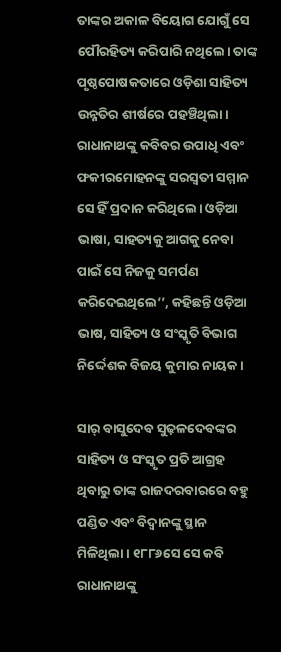ତାଙ୍କର ଅକାଳ ବିୟୋଗ ଯୋଗୁଁ ସେ ପୌରହିତ୍ୟ କରିପାରି ନଥିଲେ। ତାଙ୍କ ପୃଷ୍ଠପୋଷକତାରେ ଓଡ଼ିଶା ସାହିତ୍ୟ ଉନ୍ନତିର ଶୀର୍ଷରେ ପହଞ୍ଚିଥିଲା। ରାଧାନାଥଙ୍କୁ କବିବର ଉପାଧି ଏବଂ ଫକୀରମୋହନଙ୍କୁ ସରସ୍ୱତୀ ସମ୍ମାନ ସେ ହିଁ ପ୍ରଦାନ କରିଥିଲେ। ଓଡ଼ିଆ ଭାଷା, ସାହତ୍ୟକୁ ଆଗକୁ ନେବା ପାଇଁ ସେ ନିଜକୁ ସମର୍ପଣ କରିଦେଇଥିଲେ’’, କହିଛନ୍ତି ଓଡ଼ିଆ ଭାଷ, ସାହିତ୍ୟ ଓ ସଂସ୍କୃତି ବିଭାଗ ନିର୍ଦ୍ଦେଶକ ବିଜୟ କୁମାର ନାୟକ।

ସାର୍‌ ବାସୁଦେବ ସୁଢ଼ଳଦେବଙ୍କର ସାହିତ୍ୟ ଓ ସଂସ୍କୃତ ପ୍ରତି ଆଗ୍ରହ ଥିବାରୁ ତାଙ୍କ ରାଜଦରବାରରେ ବହୁ ପଣ୍ଡିତ ଏବଂ ବିଦ୍ୱାନଙ୍କୁ ସ୍ଥାନ ମିଳିଥିଲା। ୧୮୮୬ସେ ସେ କବି ରାଧାନାଥଙ୍କୁ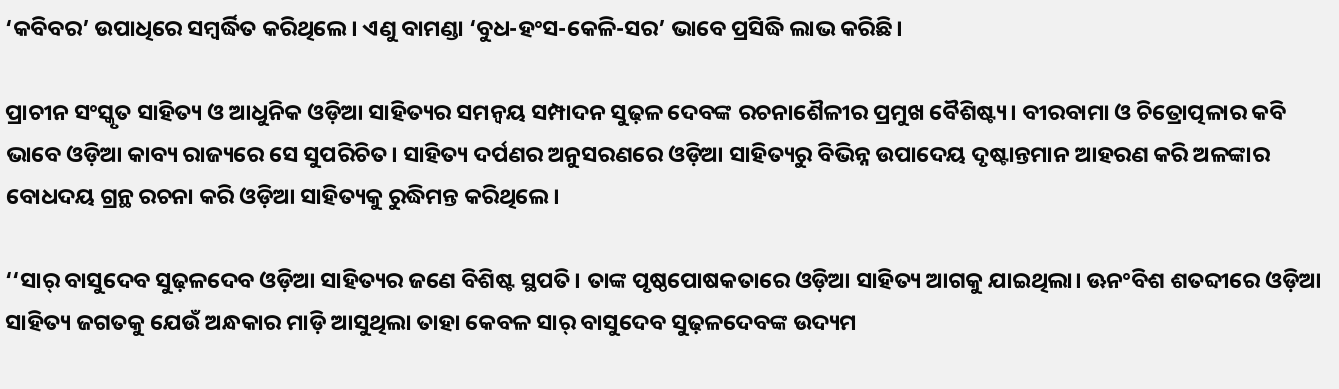‘କବିବର’ ଉପାଧିରେ ସମ୍ବର୍ଦ୍ଧିତ କରିଥିଲେ। ଏଣୁ ବାମଣ୍ଡା ‘ବୁଧ-ହଂସ-କେଳି-ସର’ ଭାବେ ପ୍ରସିଦ୍ଧି ଲାଭ କରିଛି।

ପ୍ରାଚୀନ ସଂସ୍କୃତ ସାହିତ୍ୟ ଓ ଆଧୁନିକ ଓଡ଼ିଆ ସାହିତ୍ୟର ସମନ୍ୱୟ ସମ୍ପାଦନ ସୁଢ଼ଳ ଦେବଙ୍କ ରଚନାଶୈଳୀର ପ୍ରମୁଖ ବୈଶିଷ୍ଟ୍ୟ। ବୀରବାମା ଓ ଚିତ୍ରୋତ୍ପଳାର କବି ଭାବେ ଓଡ଼ିଆ କାବ୍ୟ ରାଜ୍ୟରେ ସେ ସୁପରିଚିତ। ସାହିତ୍ୟ ଦର୍ପଣର ଅନୁସରଣରେ ଓଡ଼ିଆ ସାହିତ୍ୟରୁ ବିଭିନ୍ନ ଉପାଦେୟ ଦୃଷ୍ଟାନ୍ତମାନ ଆହରଣ କରି ଅଳଙ୍କାର ବୋଧଦୟ ଗ୍ରନ୍ଥ ରଚନା କରି ଓଡ଼ିଆ ସାହିତ୍ୟକୁ ରୁଦ୍ଧିମନ୍ତ କରିଥିଲେ।

‘‘ସାର୍‌ ବାସୁଦେବ ସୁଢ଼ଳଦେବ ଓଡ଼ିଆ ସାହିତ୍ୟର ଜଣେ ବିଶିଷ୍ଟ ସ୍ଥପତି। ତାଙ୍କ ପୃଷ୍ଠପୋଷକତାରେ ଓଡ଼ିଆ ସାହିତ୍ୟ ଆଗକୁ ଯାଇଥିଲା। ଊନଂବିଶ ଶତବ୍ଦୀରେ ଓଡ଼ିଆ ସାହିତ୍ୟ ଜଗତକୁ ଯେଉଁ ଅନ୍ଧକାର ମାଡ଼ି ଆସୁଥିଲା ତାହା କେବଳ ସାର୍‌ ବାସୁଦେବ ସୁଢ଼ଳଦେବଙ୍କ ଉଦ୍ୟମ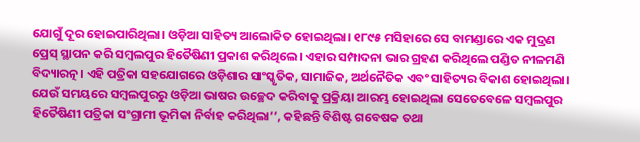ଯୋଗୁଁ ଦୂର ହୋଇପାରିଥିଲା। ଓଡ଼ିଆ ସାହିତ୍ୟ ଆଲୋକିତ ହୋଇଥିଲା। ୧୮୯୫ ମସିହାରେ ସେ ବାମଣ୍ଡାରେ ଏକ ମୁଦ୍ରଣ ପ୍ରେସ୍‌ ସ୍ଥାପନ କରି ସମ୍ବଲପୁର ହିତୈଷିଣୀ ପ୍ରକାଶ କରିଥିଲେ। ଏହାର ସମ୍ପାଦନା ଭାର ଗ୍ରହଣ କରିଥିଲେ ପଣ୍ଡିତ ନୀଳମଣି ବିଦ୍ୟାରତ୍ନ। ଏହି ପତ୍ରିକା ସହଯୋଗରେ ଓଡ଼ିଶାର ସାଂସ୍କୃତିକ, ସାମାଜିକ, ଅର୍ଥନୈତିକ ଏବଂ ସାହିତ୍ୟର ବିକାଶ ହୋଇଥିଲା। ଯେଉଁ ସମୟରେ ସମ୍ବଲପୁରରୁ ଓଡ଼ିଆ ଭାଷର ଉଚ୍ଛେଦ କରିବାକୁ ପ୍ରକ୍ରିୟା ଆରମ୍ଭ ହୋଇଥିଲା ସେତେବେଳେ ସମ୍ବଲପୁର ହିତୈଷିଣୀ ପତ୍ରିକା ସଂଗ୍ରାମୀ ଭୂମିକା ନିର୍ବାହ କରିଥିଲା’’, କହିଛନ୍ତି ବିଶିଷ୍ଟ ଗବେଷକ ତଥା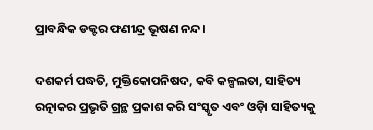ପ୍ରାବନ୍ଧିକ ଡକ୍ଟର ଫଣୀନ୍ଦ୍ର ଭୂଷଣ ନନ୍ଦ।

ଦଶକର୍ମ ପଦ୍ଧତି, ମୁକ୍ତିକୋପନିଷଦ, କବି କଳ୍ପଲତା, ସାହିତ୍ୟ ରତ୍ନାକର ପ୍ରଭୃତି ଗ୍ରନ୍ଥ ପ୍ରକାଶ କରି ସଂସ୍କୃତ ଏବଂ ଓଡ଼ିା ସାହିତ୍ୟକୁ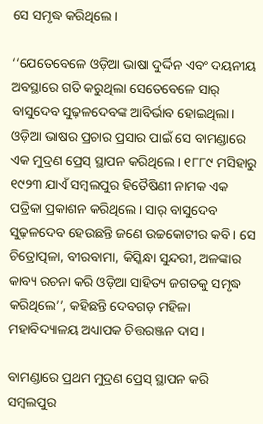ସେ ସମୃଦ୍ଧ କରିଥିଲେ।

‘‘ଯେତେବେଳେ ଓଡ଼ିଆ ଭାଷା ଦୁର୍ଦ୍ଦିନ ଏବଂ ଦୟନୀୟ ଅବସ୍ଥାରେ ଗତି କରୁଥିଲା ସେତେବେଳେ ସାର୍‌ ବାସୁଦେବ ସୁଢ଼ଳଦେବଙ୍କ ଆବିର୍ଭାବ ହୋଇଥିଲା। ଓଡ଼ିଆ ଭାଷର ପ୍ରଚାର ପ୍ରସାର ପାଇଁ ସେ ବାମଣ୍ଡାରେ ଏକ ମୁଦ୍ରଣ ପ୍ରେସ୍‌ ସ୍ଥାପନ କରିଥିଲେ। ୧୮୮୯ ମସିହାରୁ ୧୯୨୩ ଯାଏଁ ସମ୍ବଲପୁର ହିତୈଷିଣୀ ନାମକ ଏକ ପତ୍ରିକା ପ୍ରକାଶନ କରିଥିଲେ। ସାର୍‌ ବାସୁଦେବ ସୁଢ଼ଳଦେବ ହେଉଛନ୍ତି ଜଣେ ଉଚ୍ଚକୋଟୀର କବି। ସେ ଚିତ୍ରୋତ୍ପଳା, ବୀରବାମା, କିସ୍କିନ୍ଧା ସୁନ୍ଦରୀ, ଅଳଙ୍କାର କାବ୍ୟ ରଚନା କରି ଓଡ଼ିଆ ସାହିତ୍ୟ ଜଗତକୁ ସମୃଦ୍ଧ କରିଥିଲେ’’, କହିଛନ୍ତି ଦେବଗଡ଼ ମହିଳା ମହାବିଦ୍ୟାଳୟ ଅଧ୍ୟାପକ ଚିତ୍ତରଞ୍ଜନ ଦାସ।

ବାମଣ୍ଡାରେ ପ୍ରଥମ ମୁଦ୍ରଣ ପ୍ରେସ୍‌ ସ୍ଥାପନ କରି ସମ୍ବଲପୁର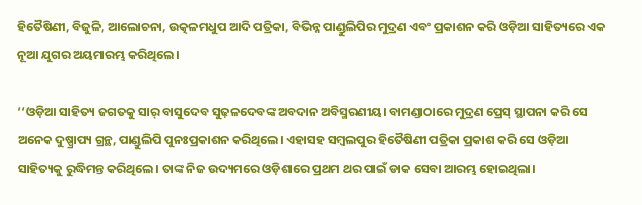ହିତୈଷିଣୀ, ବିଜୁଳି, ଆଲୋଚନା, ଉତ୍କଳମଧୁପ ଆଦି ପତ୍ରିକା, ବିଭିନ୍ନ ପାଣ୍ଡୁଲିପିର ମୁଦ୍ରଣ ଏବଂ ପ୍ରକାଶନ କରି ଓଡ଼ିଆ ସାହିତ୍ୟରେ ଏକ ନୂଆ ଯୁଗର ଅୟମାରମ୍ଭ କରିଥିଲେ।

‘‘ଓଡ଼ିଆ ସାହିତ୍ୟ ଜଗତକୁ ସାର୍‌ ବାସୁଦେବ ସୁଢ଼ଳଦେବଙ୍କ ଅବଦାନ ଅବିସ୍ମରଣୀୟ। ବାମଣ୍ଡାଠାରେ ମୁଦ୍ରଣ ପ୍ରେସ୍‌ ସ୍ଥାପନା କରି ସେ ଅନେକ ଦୁଷ୍ପ୍ରାପ୍ୟ ଗ୍ରନ୍ଥ, ପାଣ୍ଡୁଲିପି ପୁନଃପ୍ରକାଶନ କରିଥିଲେ। ଏହାସହ ସମ୍ବଲପୁର ହିତୈଷିଣୀ ପତ୍ରିକା ପ୍ରକାଶ କରି ସେ ଓଡ଼ିଆ ସାହିତ୍ୟକୁ ରୁଦ୍ଧିମନ୍ତ କରିଥିଲେ। ତାଙ୍କ ନିଜ ଉଦ୍ୟମରେ ଓଡ଼ିଶାରେ ପ୍ରଥମ ଥର ପାଇଁ ଡାକ ସେବା ଆରମ୍ଭ ହୋଇଥିଲା।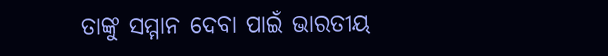ତାଙ୍କୁ ସମ୍ମାନ ଦେବା ପାଇଁ ଭାରତୀୟ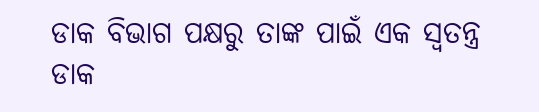ଡାକ ବିଭାଗ ପକ୍ଷରୁ ତାଙ୍କ ପାଇଁ ଏକ ସ୍ୱତନ୍ତ୍ର ଡାକ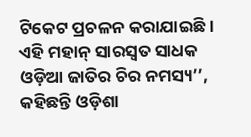ଟିକେଟ ପ୍ରଚଳନ କରାଯାଇଛି। ଏହି ମହାନ୍‌ ସାରସ୍ୱତ ସାଧକ ଓଡ଼ିଆ ଜାତିର ଚିର ନମସ୍ୟ’’, କହିଛନ୍ତି ଓଡ଼ିଶା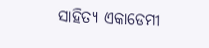ସାହିତ୍ୟ ଏକାଡେମୀ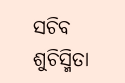ସଚିବ ଶୁଚିସ୍ମିତା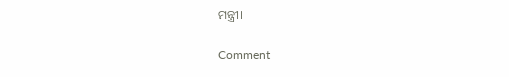ମନ୍ତ୍ରୀ।

Comment